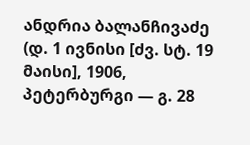ანდრია ბალანჩივაძე (დ. 1 ივნისი [ძვ. სტ. 19 მაისი], 1906, პეტერბურგი — გ. 28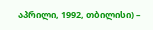აპრილი, 1992, თბილისი) –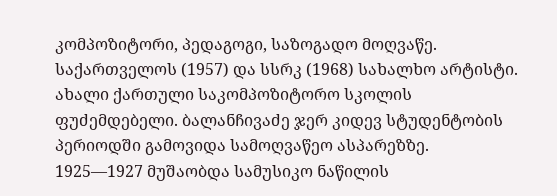კომპოზიტორი, პედაგოგი, საზოგადო მოღვაწე. საქართველოს (1957) და სსრკ (1968) სახალხო არტისტი. ახალი ქართული საკომპოზიტორო სკოლის ფუძემდებელი. ბალანჩივაძე ჯერ კიდევ სტუდენტობის პერიოდში გამოვიდა სამოღვაწეო ასპარეზზე. 1925—1927 მუშაობდა სამუსიკო ნაწილის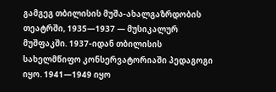გამგეგ თბილისის მუშა-ახალგაზრდობის თეატრში, 1935—1937 — მუსიკალურ მუშფაკში. 1937-იდან თბილისის სახელმწიფო კონსერვატორიაში პედაგოგი იყო. 1941—1949 იყო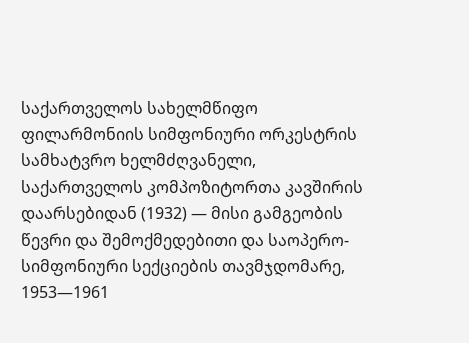საქართველოს სახელმწიფო ფილარმონიის სიმფონიური ორკესტრის სამხატვრო ხელმძღვანელი, საქართველოს კომპოზიტორთა კავშირის დაარსებიდან (1932) — მისი გამგეობის წევრი და შემოქმედებითი და საოპერო-სიმფონიური სექციების თავმჯდომარე, 1953—1961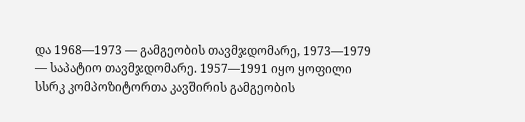და 1968—1973 — გამგეობის თავმჯდომარე, 1973—1979 — საპატიო თავმჯდომარე. 1957—1991 იყო ყოფილი სსრკ კომპოზიტორთა კავშირის გამგეობის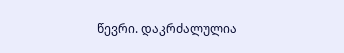წევრი. დაკრძალულია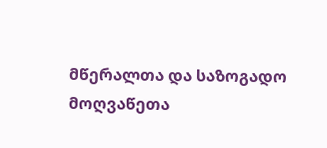მწერალთა და საზოგადო მოღვაწეთა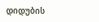დიდუბის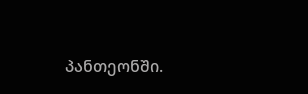პანთეონში.